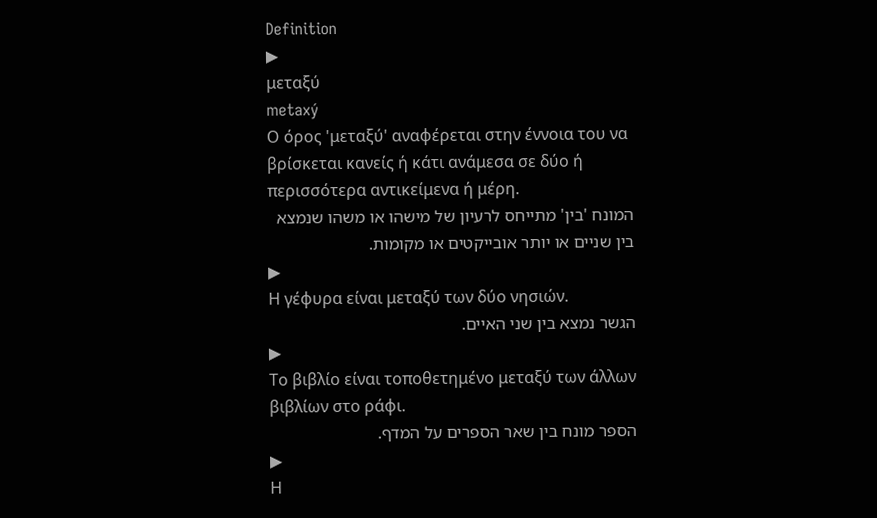Definition
▶
μεταξύ
metaxý
Ο όρος 'μεταξύ' αναφέρεται στην έννοια του να βρίσκεται κανείς ή κάτι ανάμεσα σε δύο ή περισσότερα αντικείμενα ή μέρη.
המונח 'בין' מתייחס לרעיון של מישהו או משהו שנמצא בין שניים או יותר אובייקטים או מקומות.
▶
Η γέφυρα είναι μεταξύ των δύο νησιών.
הגשר נמצא בין שני האיים.
▶
Το βιβλίο είναι τοποθετημένο μεταξύ των άλλων βιβλίων στο ράφι.
הספר מונח בין שאר הספרים על המדף.
▶
Η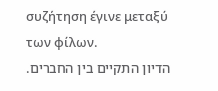συζήτηση έγινε μεταξύ των φίλων.
הדיון התקיים בין החברים.